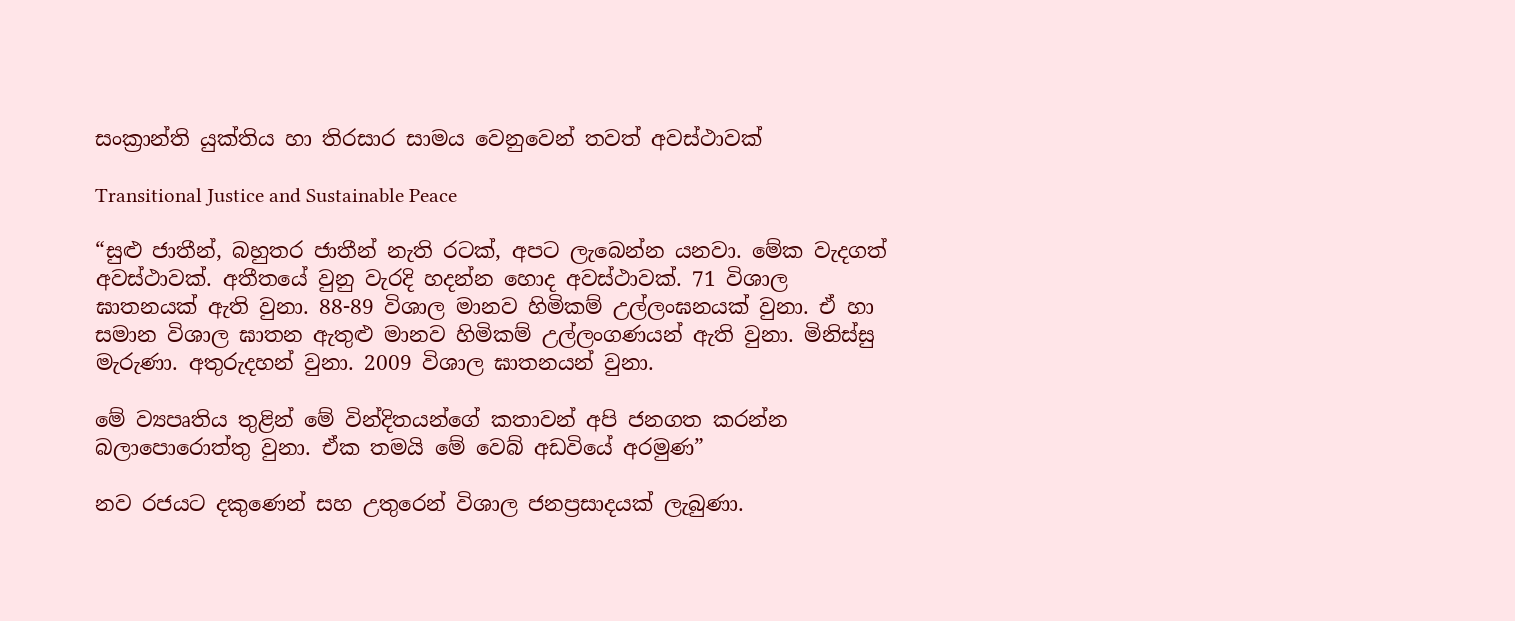සංක්‍රාන්ති යුක්තිය හා තිරසාර සාමය වෙනුවෙන් තවත් අවස්ථාවක්

Transitional Justice and Sustainable Peace

“සුළු ජාතීන්, බහුතර ජාතීන් නැති රටක්, අපට ලැබෙන්න යනවා. මේක වැදගත් අවස්ථාවක්. අතීතයේ වුනු වැරදි හදන්න හොද අවස්ථාවක්. 71 විශාල ඝාතනයක් ඇති වුනා. 88-89 විශාල මානව හිමිකම් උල්ලංඝනයක් වුනා. ඒ හා සමාන විශාල ඝාතන ඇතුළු මානව හිමිකම් උල්ලංගණයන් ඇති වුනා. මිනිස්සු මැරුණා. අතුරුදහන් වුනා. 2009 විශාල ඝාතනයන් වුනා.

මේ ව්‍යපෘතිය තුළින් මේ වින්දිතයන්ගේ කතාවන් අපි ජනගත කරන්න බලාපොරොත්තු වුනා. ඒක තමයි මේ වෙබ් අඩවියේ අරමුණ”

නව රජයට දකුණෙන් සහ උතුරෙන් විශාල ජනප්‍රසාදයක් ලැබුණා.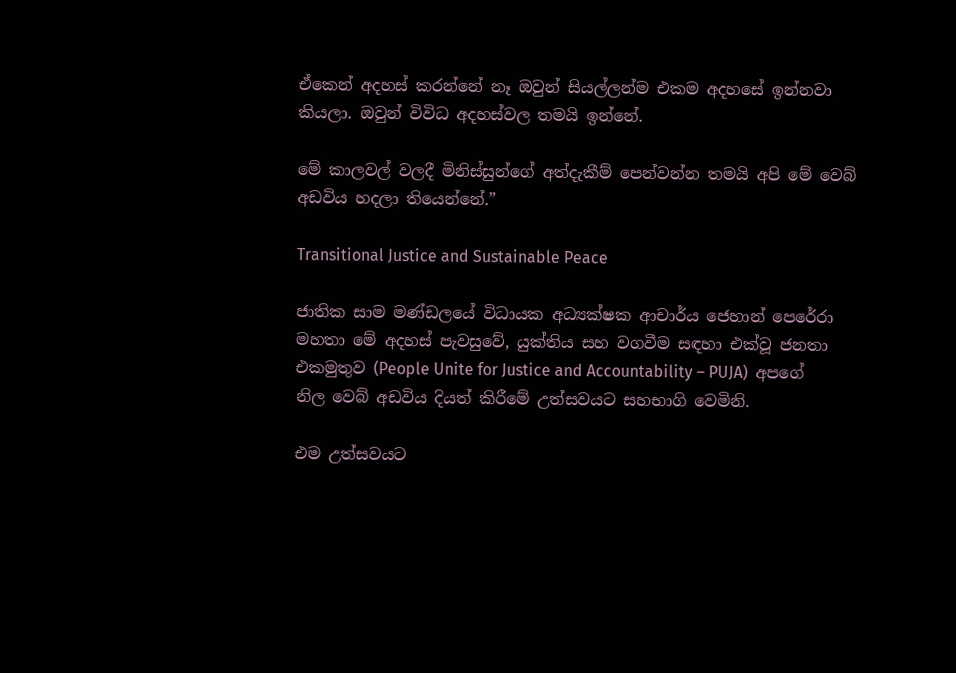ඒකෙන් අදහස් කරන්නේ නෑ ඔවුන් සියල්ලන්ම එකම අදහසේ ඉන්නවා කියලා. ඔවුන් විවිධ අදහස්වල තමයි ඉන්නේ.

මේ කාලවල් වලදී මිනිස්සුන්ගේ අත්දැකීම් පෙන්වන්න තමයි අපි මේ වෙබ් අඩවිය හදලා තියෙන්නේ.”

Transitional Justice and Sustainable Peace

ජාතික සාම මණ්ඩලයේ විධායක අධ්‍යක්ෂක ආචාර්ය ජෙහාන් පෙරේරා මහතා මේ අදහස් පැවසුවේ, යුක්තිය සහ වගවීම සඳහා එක්වූ ජනතා එකමුතුව (People Unite for Justice and Accountability – PUJA)  අපගේ නිල වෙබ් අඩවිය දියත් කිරීමේ උත්සවයට සහභාගි වෙමිනි.

එම උත්සවයට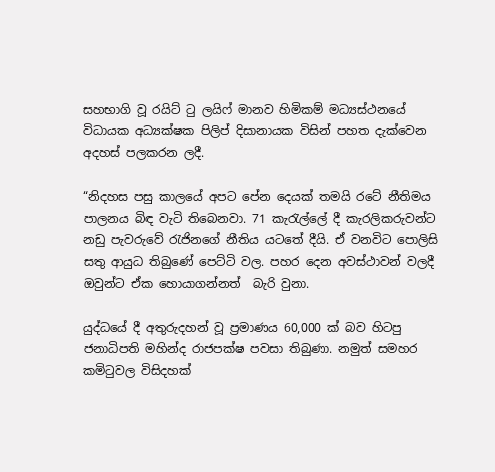සහභාගි වූ රයිට් ටු ලයිෆ් මානව හිමිකම් මධ්‍යස්ථනයේ විධායක අධ්‍යක්ෂක පිලිප් දිසානායක විසින් පහත දැක්වෙන අදහස් පලකරන ලදී.

“නිදහස පසු කාලයේ අපට පේන දෙයක් තමයි රටේ නීතිමය පාලනය බිඳ වැටි තිබෙනවා. 71 කැරැල්ලේ දී කැරලිකරුවන්ට නඩු පැවරුවේ රැජිනගේ නීතිය යටතේ දීයි. ඒ වනවිට පොලිසි සතු ආයුධ තිබුණේ පෙට්ටි වල. පහර දෙන අවස්ථාවන් වලදී ඔවුන්ට ඒක හොයාගන්නත්  බැරි වුනා.

යුද්ධයේ දී අතුරුදහන් වූ ප්‍රමාණය 60,000 ක් බව හිටපු ජනාධිපති මහින්ද රාජපක්ෂ පවසා තිබුණා. නමුත් සමහර කමිටුවල විසිදහක්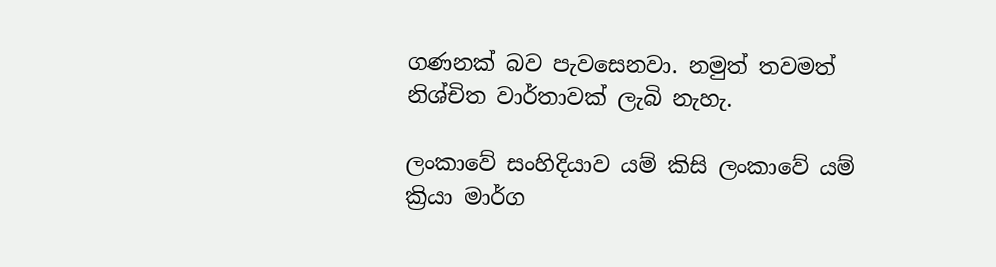ගණනක් බව පැවසෙනවා. නමුත් තවමත් නිශ්චිත වාර්තාවක් ලැබි නැහැ.

ලංකාවේ සංහිදියාව යම් කිසි ලංකාවේ යම් ක්‍රියා මාර්ග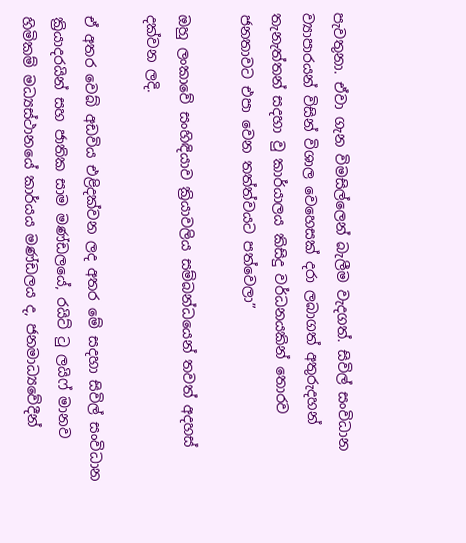පැවතුනා. ඒවා ගැන විමසිල්ලෙන් බැලීම වැදගත්. සිවිල් සංවිධාන ව්‍යාපාරයන් විසින් විශාල වෙහෙසක් දරා ලබාගත් අතුරුදහන් තැනැත්තන් සදහා වු කාර්යාලය කිසිදු වර්ධනයකින් තොරව ජනතාවට එපා වෙන තත්ත්වයට පත්වෙලා”

ඔහු ලංකාවේ සංහිඳියාව ක්‍රියාවලිය සම්බන්ධයෙන් තවත් අදහස් දක්වන ලදි.

ඒ අතර වෙබ් අඩවිය එළිදක්වන ලද අතර මේ සදහා සිවිල් සංවිධාන ක්‍රියාදරයින් සහ ජාතික සාම මණ්ඩලයේ, රයිට් ටු ලයිෆ් මානව හිමිකම් මධ්‍යස්ථානයේ කාර්යය මණ්ඩලය ද, ජනමාධ්‍යවේදීන්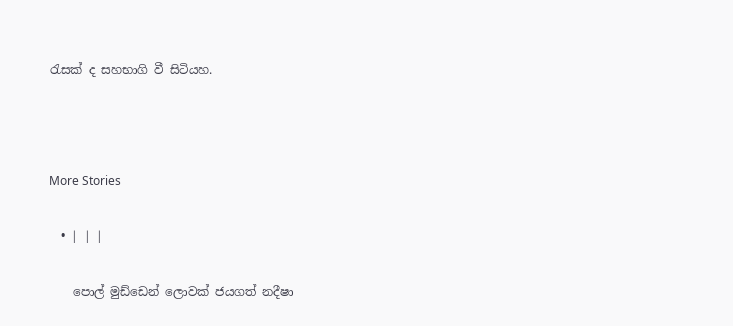රැසක් ද සහභාගි වී සිටියහ.



More Stories

  • | | |

    පොල් මුඩ්ඩෙන් ලොවක් ජයගත් නදීෂා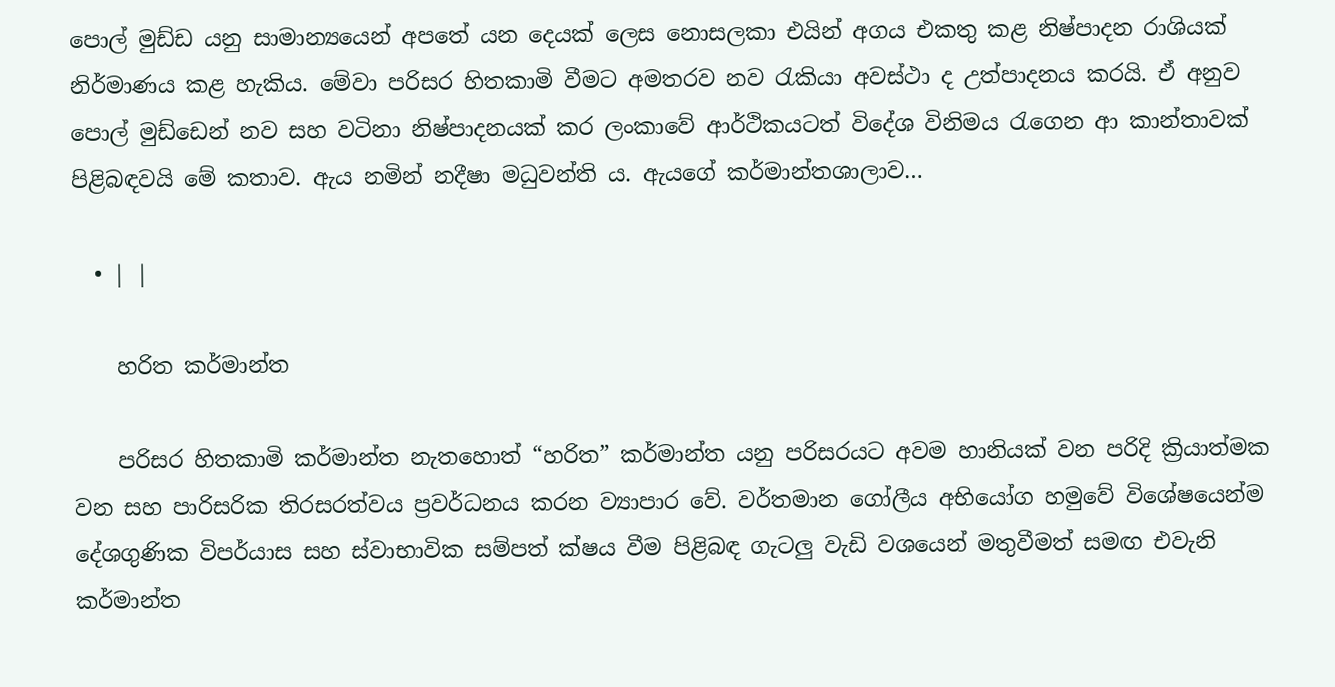පොල් මුඩ්ඩ යනු සාමාන්‍යයෙන් අපතේ යන දෙයක් ලෙස නොසලකා එයින් අගය එකතු කළ නිෂ්පාදන රාශියක් නිර්මාණය කළ හැකිය. මේවා පරිසර හිතකාමි වීමට අමතරව නව රැකියා අවස්ථා ද උත්පාදනය කරයි. ඒ අනුව පොල් මුඩ්ඩෙන් නව සහ වටිනා නිෂ්පාදනයක් කර ලංකාවේ ආර්ථිකයටත් විදේශ විනිමය රැගෙන ආ කාන්තාවක් පිළිබඳවයි මේ කතාව. ඇය නමින් නදීෂා මධුවන්ති ය. ඇයගේ කර්මාන්තශාලාව…

  • | |

    හරිත කර්මාන්ත

    පරිසර හිතකාමි කර්මාන්ත නැතහොත් “හරිත” කර්මාන්ත යනු පරිසරයට අවම හානියක් වන පරිදි ක්‍රියාත්මක වන සහ පාරිසරික තිරසරත්වය ප්‍රවර්ධනය කරන ව්‍යාපාර වේ. වර්තමාන ගෝලීය අභියෝග හමුවේ විශේෂයෙන්ම දේශගුණික විපර්යාස සහ ස්වාභාවික සම්පත් ක්ෂය වීම පිළිබඳ ගැටලු වැඩි වශයෙන් මතුවීමත් සමඟ එවැනි කර්මාන්ත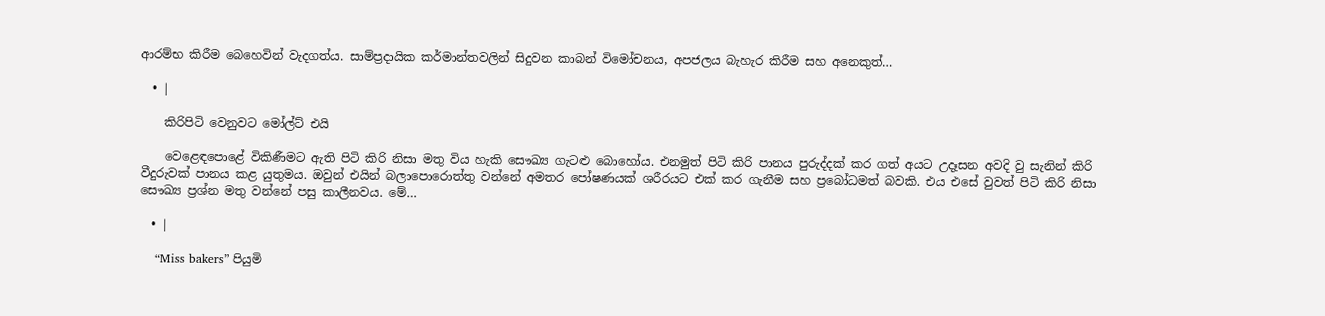ආරම්භ කිරීම බෙහෙවින් වැදගත්ය. සාම්ප්‍රදායික කර්මාන්තවලින් සිදුවන කාබන් විමෝචනය, අපජලය බැහැර කිරීම සහ අනෙකුත්…

  • |

    කිරිපිටි වෙනුවට මෝල්ට් එයි

    වෙළෙඳපොළේ විකිණීමට ඇති පිටි කිරි නිසා මතු විය හැකි සෞඛ්‍ය ගැටළු බොහෝය. එනමුත් පිටි කිරි පානය පුරුද්දක් කර ගත් අයට උදෑසන අවදි වු සැනින් කිරි වීදුරුවක් පානය කළ යුතුමය. ඔවුන් එයින් බලාපොරොත්තු වන්නේ අමතර පෝෂණයක් ශරීරයට එක් කර ගැනීම සහ ප්‍රබෝධමත් බවකි. එය එසේ වුවත් පිටි කිරි නිසා සෞඛ්‍ය ප්‍රශ්න මතු වන්නේ පසු කාලීනවය. මේ…

  • |

    “Miss bakers” පියුමි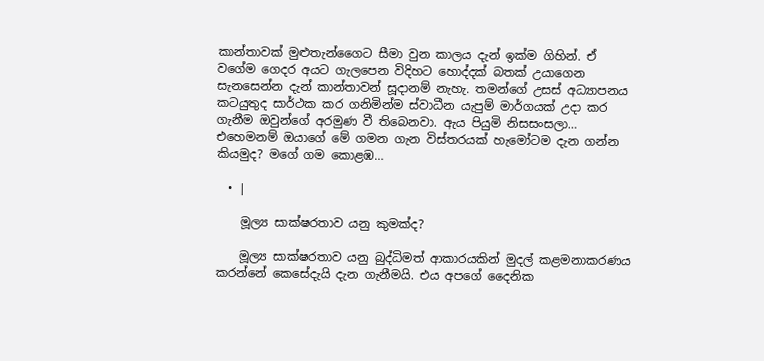කාන්තාවක් මුළුතැන්ගෛට සීමා වුන කාලය දැන් ඉක්ම ගිහින්. ඒ වගේම ගෙදර අයට ගැලපෙන විදිහට හොද්දක් බතක් උයාගෙන සැනසෙන්න දැන් කාන්තාවන් සූදානම් නැහැ. තමන්ගේ උසස් අධ්‍යාපනය කටයුතුද සාර්ථක කර ගනිමින්ම ස්වාධීන යැපුම් මාර්ගයක් උදා කර ගැනීම ඔවුන්ගේ අරමුණ වී තිබෙනවා. ඇය පියුමි නිසසංසලා… එහෙමනම් ඔයාගේ මේ ගමන ගැන විස්තරයක් හැමෝටම දැන ගන්න කියමුද? මගේ ගම කොළඹ…

  • |

    මූල්‍ය සාක්ෂරතාව යනු කුමක්ද?

    මූල්‍ය සාක්ෂරතාව යනු බුද්ධිමත් ආකාරයකින් මුදල් කළමනාකරණය කරන්නේ කෙසේදැයි දැන ගැනීමයි. එය අපගේ දෛනික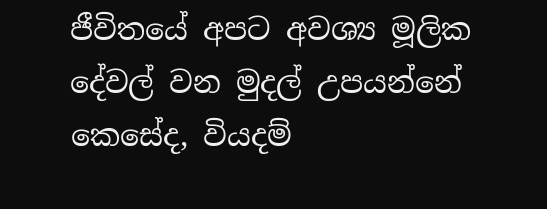ජීවිතයේ අපට අවශ්‍ය මූලික දේවල් වන මුදල් උපයන්නේ කෙසේද, වියදම්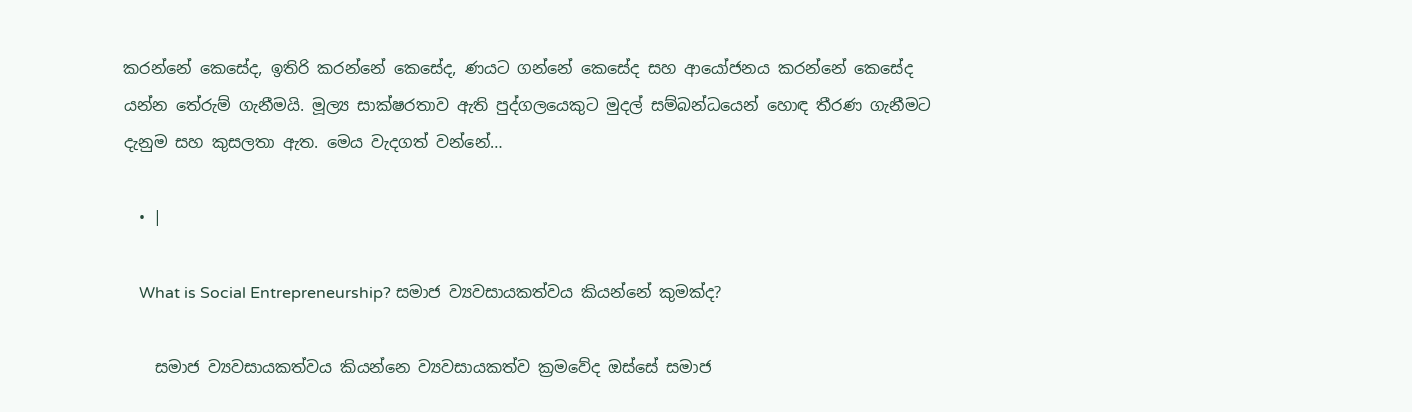කරන්නේ කෙසේද, ඉතිරි කරන්නේ කෙසේද, ණයට ගන්නේ කෙසේද සහ ආයෝජනය කරන්නේ කෙසේද යන්න තේරුම් ගැනීමයි. මූල්‍ය සාක්ෂරතාව ඇති පුද්ගලයෙකුට මුදල් සම්බන්ධයෙන් හොඳ තීරණ ගැනීමට දැනුම සහ කුසලතා ඇත. මෙය වැදගත් වන්නේ…

  • |

    What is Social Entrepreneurship? සමාජ ව්‍යවසායකත්වය කියන්නේ කුමක්ද?

    සමාජ ව්‍යවසායකත්වය කියන්නෙ ව්‍යවසායකත්ව ක්‍රමවේද ඔස්සේ සමාජ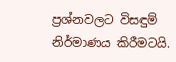ප්‍රශ්නවලට විසඳුම් නිර්මාණය කිරීමටයි.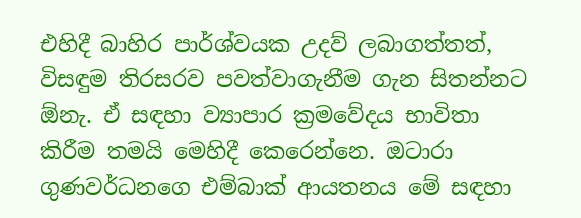එහිදී බාහිර පාර්ශ්වයක උදව් ලබාගත්තත්, විසඳුම තිරසරව පවත්වාගැනීම ගැන සිතන්නට ඕනැ. ඒ සඳහා ව්‍යාපාර ක්‍රමවේදය භාවිතා කිරීම තමයි මෙහිදී කෙරෙන්නෙ. ඔටාරා ගුණවර්ධනගෙ එම්බාක් ආයතනය මේ සඳහා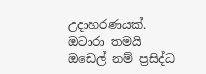උදාහරණයක්. ඔටාරා තමයි ඔඩෙල් නම් ප්‍රසිද්ධ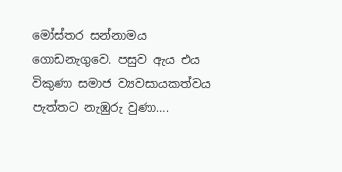මෝස්තර සන්නාමය ගොඩනැගුවෙ. පසුව ඇය එය විකුණා සමාජ ව්‍යවසායකත්වය පැත්තට නැඹුරු වුණා….